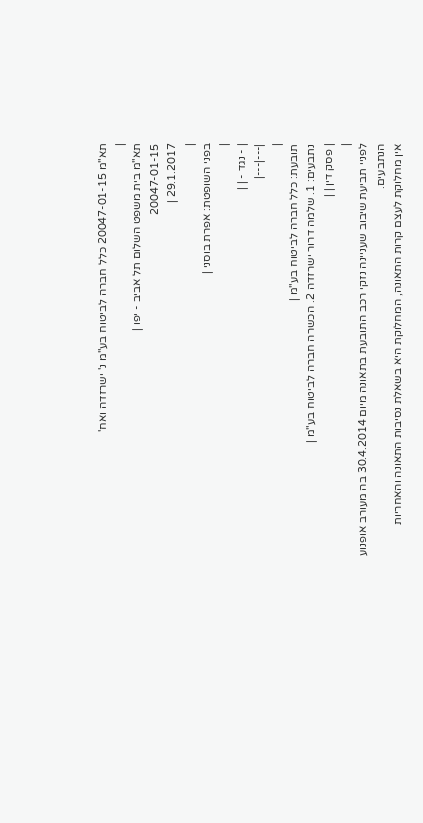תא"מ 20047-01-15 כלל חברה לביטוח בע"מ נ' ישרזדה ואח'
|
תא"מ בית משפט השלום תל אביב - יפו |
20047-01-15
29.1.2017 |
|
בפני השופטת: אפרת בוסני |
|
| - נגד - | |
|---|---|
|
תובעת: כלל חברה לביטוח בע"מ |
נתבעים: 1. שלמה דרור ישרזדה 2. הכשרה חברה לביטוח בע"מ |
| פסק דין | |
|
לפניי תביעת שיבוב שעניינה נזקי רכב התובעת בתאונה מיום 30.4.2014 בה מעורב אופנוע הנתבעים.
אין מחלוקת לעצם קרות התאונה, המחלוקת היא בשאלת נסיבות התאונה והאחריות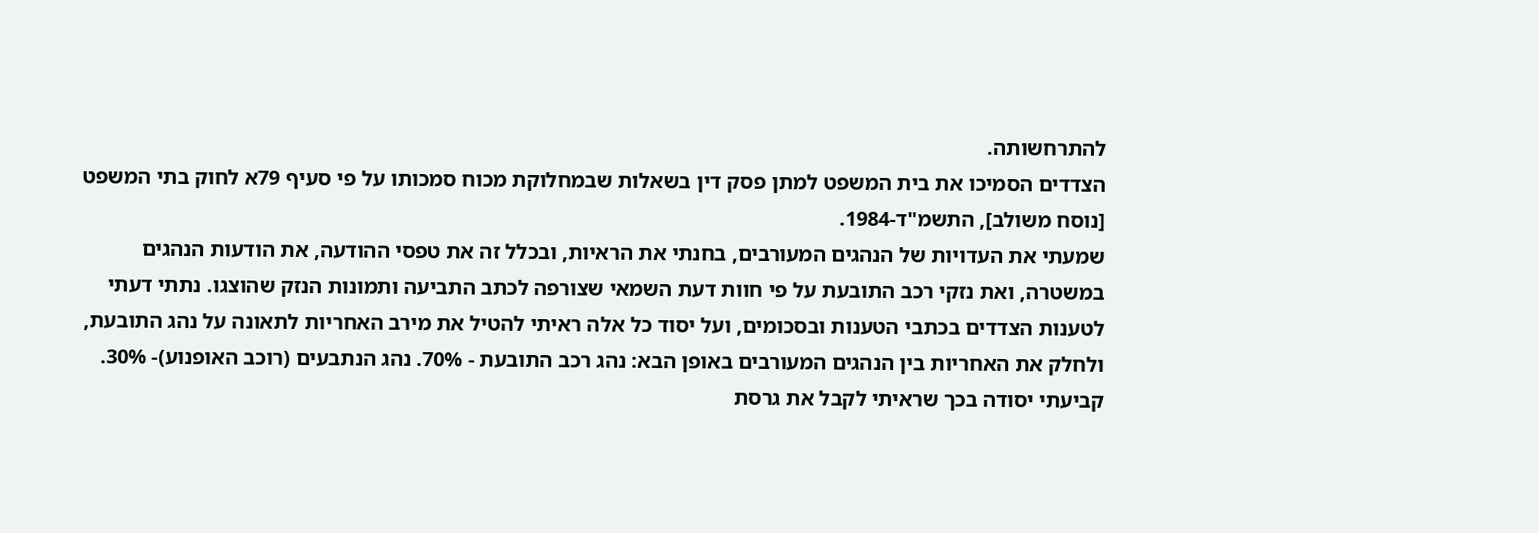להתרחשותה.
הצדדים הסמיכו את בית המשפט למתן פסק דין בשאלות שבמחלוקת מכוח סמכותו על פי סעיף 79א לחוק בתי המשפט [נוסח משולב], התשמ"ד-1984.
שמעתי את העדויות של הנהגים המעורבים, בחנתי את הראיות, ובכלל זה את טפסי ההודעה, את הודעות הנהגים במשטרה, ואת נזקי רכב התובעת על פי חוות דעת השמאי שצורפה לכתב התביעה ותמונות הנזק שהוצגו. נתתי דעתי לטענות הצדדים בכתבי הטענות ובסכומים, ועל יסוד כל אלה ראיתי להטיל את מירב האחריות לתאונה על נהג התובעת, ולחלק את האחריות בין הנהגים המעורבים באופן הבא: נהג רכב התובעת - 70%. נהג הנתבעים (רוכב האופנוע)- 30%.
קביעתי יסודה בכך שראיתי לקבל את גרסת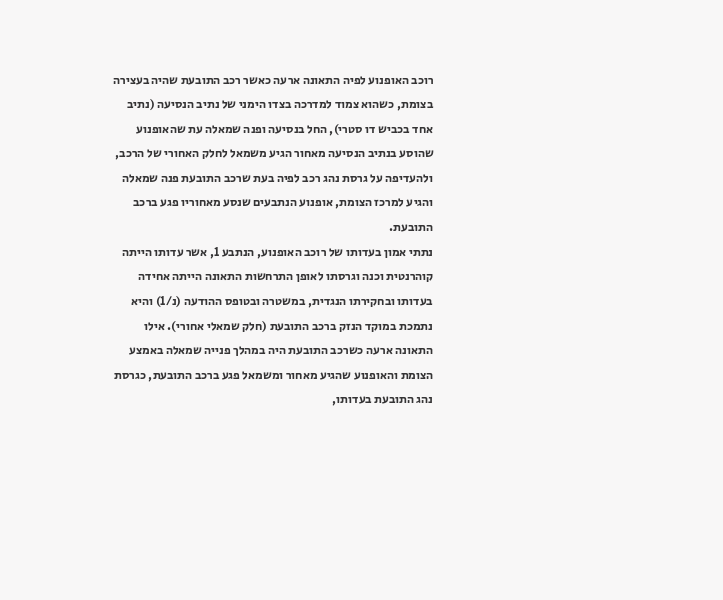רוכב האופנוע לפיה התאונה ארעה כאשר רכב התובעת שהיה בעצירה בצומת, כשהוא צמוד למדרכה בצדו הימני של נתיב הנסיעה (נתיב אחד בכביש דו סטרי), החל בנסיעה ופנה שמאלה עת שהאופנוע שהוסע בנתיב הנסיעה מאחור הגיע משמאל לחלק האחורי של הרכב, ולהעדיפה על גרסת נהג רכב לפיה בעת שרכב התובעת פנה שמאלה והגיע למרכז הצומת, אופנוע הנתבעים שנסע מאחוריו פגע ברכב התובעת.
נתתי אמון בעדותו של רוכב האופנוע, הנתבע 1, אשר עדותו הייתה קוהרנטית וכנה וגרסתו לאופן התרחשות התאונה הייתה אחידה בעדותו ובחקירתו הנגדית, במשטרה ובטופס ההודעה (נ/1) והיא נתמכת במוקד הנזק ברכב התובעת (חלק שמאלי אחורי). אילו התאונה ארעה כשרכב התובעת היה במהלך פנייה שמאלה באמצע הצומת והאופנוע שהגיע מאחור ומשמאל פגע ברכב התובעת, כגרסת נהג התובעת בעדותו,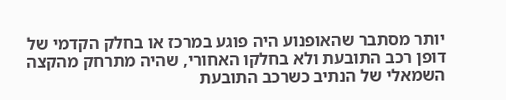יותר מסתבר שהאופנוע היה פוגע במרכז או בחלק הקדמי של דופן רכב התובעת ולא בחלקו האחורי, שהיה מתרחק מהקצה השמאלי של הנתיב כשרכב התובעת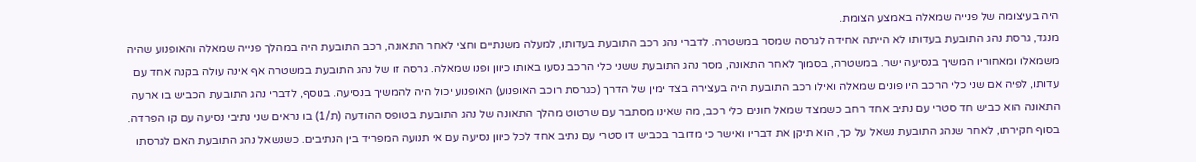היה בעיצומה של פנייה שמאלה באמצע הצומת.
מנגד, גרסת נהג התובעת בעדותו לא הייתה אחידה לגרסה שמסר במשטרה. לדברי נהג רכב התובעת בעדותו, למעלה משנתיים וחצי לאחר התאונה, רכב התובעת היה במהלך פנייה שמאלה והאופנוע שהיה משמאלו ומאחוריו המשיך בנסיעה ישר. במשטרה, בסמוך לאחר התאונה, מסר נהג התובעת ששני כלי הרכב נסעו באותו כיוון ופנו שמאלה. גרסה זו של נהג התובעת במשטרה אף אינה עולה בקנה אחד עם עדותו, לפיה אם שני כלי הרכב היו פונים שמאלה ואילו רכב התובעת היה בעצירה בצד ימין של הדרך (כגרסת רוכב האופנוע) האופנוע יכול היה להמשיך בנסיעה. בנוסף, לדברי נהג התובעת הכביש בו ארעה התאונה הוא כביש חד סטרי עם נתיב אחד רחב כשמצד שמאל חונים כלי רכב, מה שאינו מסתבר עם שרטוט מהלך התאונה של נהג התובעת בטופס ההודעה (ת/1) בו נראים שני נתיבי נסיעה עם קו הפרדה. בסוף חקירתו, לאחר שנהג התובעת נשאל על כך, הוא תיקן את דבריו ואישר כי מדובר בכביש דו סטרי עם נתיב אחד לכל כיוון נסיעה עם אי תנועה המפריד בין הנתיבים. כשנשאל נהג התובעת האם לגרסתו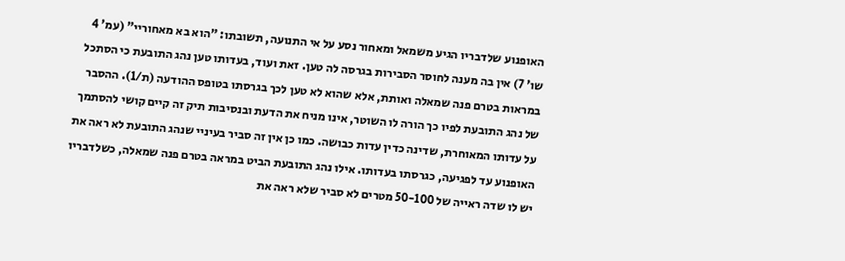האופנוע שלדבריו הגיע משמאל ומאחור נסע על אי התנועה, תשובתו: "הוא בא מאחוריי" (עמ' 4 שו' 7) אין בה מענה לחוסר הסבירות בגרסה לה טען. זאת ועוד, בעדותו טען נהג התובעת כי הסתכל במראות בטרם פנה שמאלה ואותת, אלא שהוא לא טען לכך בגרסתו בטופס ההודעה (ת/1). ההסבר של נהג התובעת לפיו כך הורה לו השוטר, אינו מניח את הדעת ובנסיבות תיק זה קיים קושי להסתמך על עדותו המאוחרת, שדינה כדין עדות כבושה. כמו כן אין זה סביר בעיניי שנהג התובעת לא ראה את האופנוע עד לפגיעה, כגרסתו בעדותו. אילו נהג התובעת הביט במראה בטרם פנה שמאלה, כשלדבריו יש לו שדה ראייה של 50-100 מטרים לא סביר שלא ראה את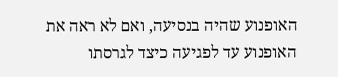האופנוע שהיה בנסיעה, ואם לא ראה את האופנוע עד לפגיעה כיצד לגרסתו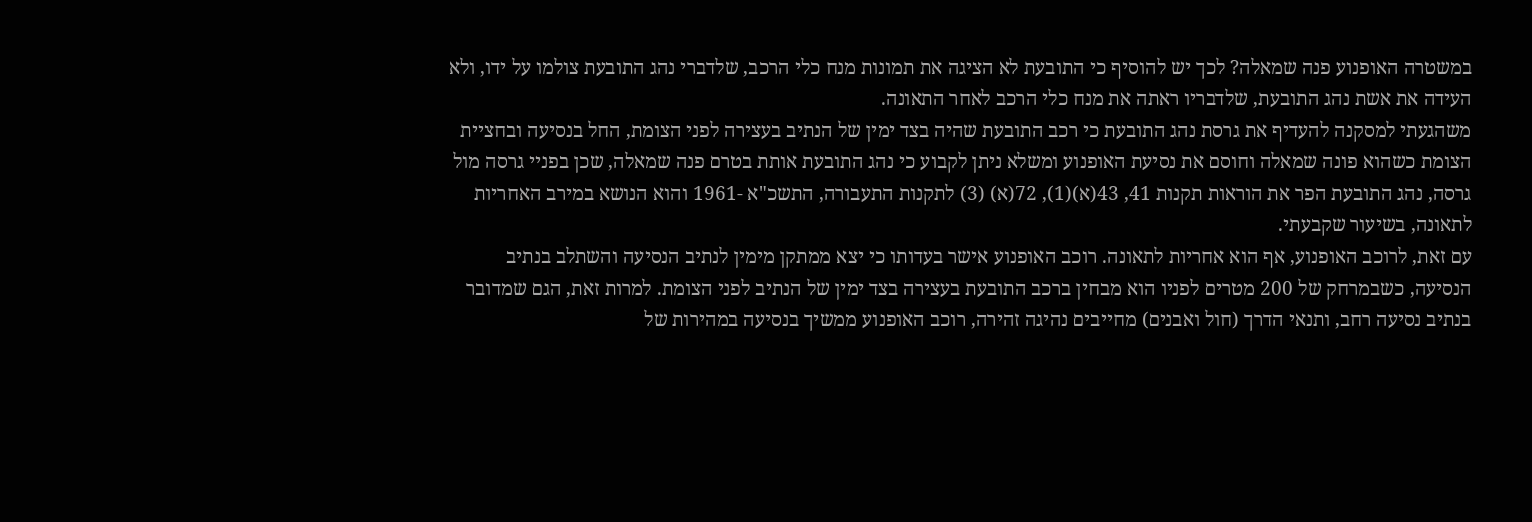במשטרה האופנוע פנה שמאלה? לכך יש להוסיף כי התובעת לא הציגה את תמונות מנח כלי הרכב, שלדברי נהג התובעת צולמו על ידו, ולא העידה את אשת נהג התובעת, שלדבריו ראתה את מנח כלי הרכב לאחר התאונה.
משהגעתי למסקנה להעדיף את גרסת נהג התובעת כי רכב התובעת שהיה בצד ימין של הנתיב בעצירה לפני הצומת, החל בנסיעה ובחציית הצומת כשהוא פונה שמאלה וחוסם את נסיעת האופנוע ומשלא ניתן לקבוע כי נהג התובעת אותת בטרם פנה שמאלה, שכן בפניי גרסה מול גרסה, נהג התובעת הפר את הוראות תקנות 41, 43(א)(1), 72(א) (3) לתקנות התעבורה, התשכ"א -1961 והוא הנושא במירב האחריות לתאונה, בשיעור שקבעתי.
עם זאת, לרוכב האופנוע, אף הוא אחריות לתאונה. רוכב האופנוע אישר בעדותו כי יצא ממתקן מימין לנתיב הנסיעה והשתלב בנתיב הנסיעה, כשבמרחק של 200 מטרים לפניו הוא מבחין ברכב התובעת בעצירה בצד ימין של הנתיב לפני הצומת. למרות זאת, הגם שמדובר בנתיב נסיעה רחב, ותנאי הדרך (חול ואבנים) מחייבים נהיגה זהירה, רוכב האופנוע ממשיך בנסיעה במהירות של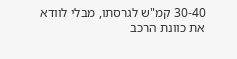30-40 קמ"ש לגרסתו, מבלי לוודא את כוונת הרכב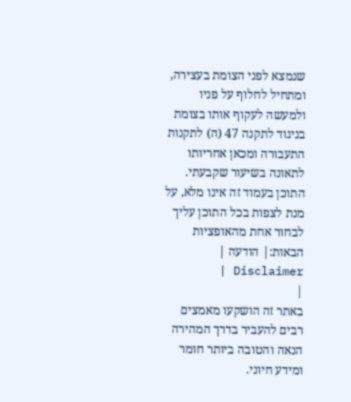שנמצא לפני הצומת בעצירה, ומתחיל לחלוף על פניו ולמעשה לעקוף אותו בצומת בניגוד לתקנה 47 (ה) לתקנות התעבורה ומכאן אחריותו לתאונה בשיעור שקבעתי.
התוכן בעמוד זה אינו מלא, על מנת לצפות בכל התוכן עליך לבחור אחת מהאופציות הבאות:| הודעה | Disclaimer |
|
באתר זה הושקעו מאמצים רבים להעביר בדרך המהירה הנאה והטובה ביותר חומר ומידע חיוני.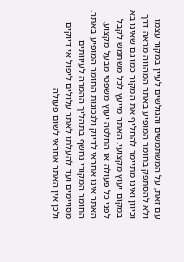עם זאת, על המשתמשים והגולשים לעיין במקור עצמו ולא להסתפק בחומר המופיע באתר המהווה מראה דרך וכיוון ואינו מתיימר להחליף את המקור כמו גם שאינו בא במקום יעוץ מקצועי. האתר מייעץ לכל משתמש לקבל לפני כל פעולה או החלטה יעוץ משפטי מבעל מקצוע. האתר אינו אחראי לדיוק ולנכונות החומר המופיע באתר. החומר המקורי נחשף בתהליך ההמרה לעיוותים מסויימים ועד להעלתו לאתר עלולים ליפול אי דיוקים ולכן אין האתר אחראי לשום פעולה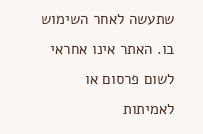שתעשה לאחר השימוש בו. האתר אינו אחראי לשום פרסום או לאמיתות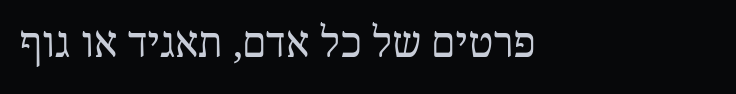פרטים של כל אדם, תאגיד או גוף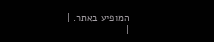המופיע באתר. |
|